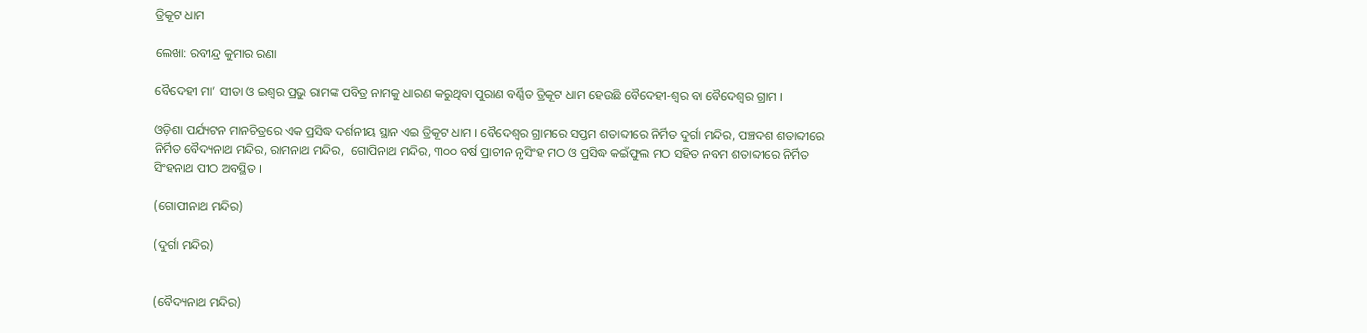ତ୍ରିକୂଟ ଧାମ

ଲେଖା: ରବୀନ୍ଦ୍ର କୁମାର ରଣା

ବୈଦେହୀ ମା’ ସୀତା ଓ ଇଶ୍ୱର ପ୍ରଭୁ ରାମଙ୍କ ପବିତ୍ର ନାମକୁ ଧାରଣ କରୁଥିବା ପୁରାଣ ବର୍ଣ୍ଣିତ ତ୍ରିକୂଟ ଧାମ ହେଉଛି ବୈଦେହୀ-ଶ୍ୱର ବା ବୈଦେଶ୍ୱର ଗ୍ରାମ ।

ଓଡ଼ିଶା ପର୍ଯ୍ୟଟନ ମାନଚିତ୍ରରେ ଏକ ପ୍ରସିଦ୍ଧ ଦର୍ଶନୀୟ ସ୍ଥାନ ଏଇ ତ୍ରିକୂଟ ଧାମ । ବୈଦେଶ୍ୱର ଗ୍ରାମରେ ସପ୍ତମ ଶତାବ୍ଦୀରେ ନିର୍ମିତ ଦୁର୍ଗା ମନ୍ଦିର, ପଞ୍ଚଦଶ ଶତାବ୍ଦୀରେ ନିର୍ମିତ ବୈଦ୍ୟନାଥ ମନ୍ଦିର, ରାମନାଥ ମନ୍ଦିର,  ଗୋପିନାଥ ମନ୍ଦିର, ୩୦୦ ବର୍ଷ ପ୍ରାଚୀନ ନୃସିଂହ ମଠ ଓ ପ୍ରସିଦ୍ଧ କଇଁଫୁଲ ମଠ ସହିତ ନବମ ଶତାବ୍ଦୀରେ ନିର୍ମିତ ସିଂହନାଥ ପୀଠ ଅବସ୍ଥିତ ।

(ଗୋପୀନାଥ ମନ୍ଦିର)

(ଦୁର୍ଗା ମନ୍ଦିର)


(ବୈଦ୍ୟନାଥ ମନ୍ଦିର)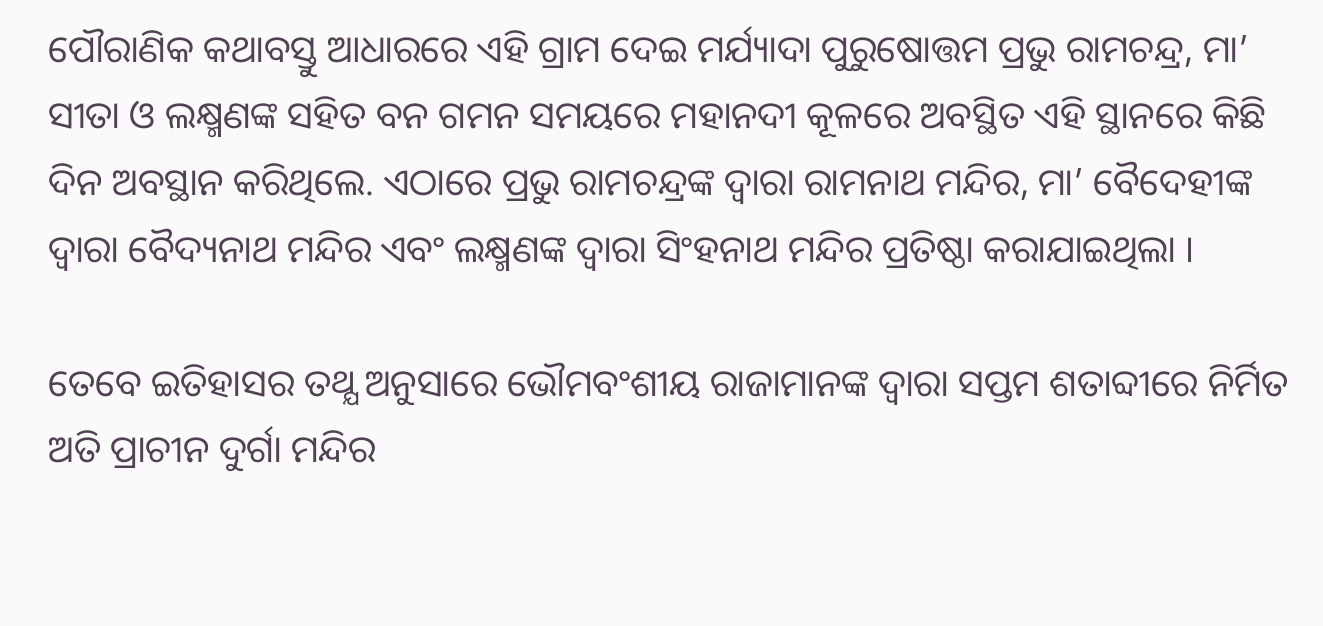ପୌରାଣିକ କଥାବସ୍ତୁ ଆଧାରରେ ଏହି ଗ୍ରାମ ଦେଇ ମର୍ଯ୍ୟାଦା ପୁରୁଷୋତ୍ତମ ପ୍ରଭୁ ରାମଚନ୍ଦ୍ର, ମା’ ସୀତା ଓ ଲକ୍ଷ୍ମଣଙ୍କ ସହିତ ବନ ଗମନ ସମୟରେ ମହାନଦୀ କୂଳରେ ଅବସ୍ଥିତ ଏହି ସ୍ଥାନରେ କିଛି ଦିନ ଅବସ୍ଥାନ କରିଥିଲେ. ଏଠାରେ ପ୍ରଭୁ ରାମଚନ୍ଦ୍ରଙ୍କ ଦ୍ଵାରା ରାମନାଥ ମନ୍ଦିର, ମା’ ବୈଦେହୀଙ୍କ ଦ୍ଵାରା ବୈଦ୍ୟନାଥ ମନ୍ଦିର ଏବଂ ଲକ୍ଷ୍ମଣଙ୍କ ଦ୍ଵାରା ସିଂହନାଥ ମନ୍ଦିର ପ୍ରତିଷ୍ଠା କରାଯାଇଥିଲା ।

ତେବେ ଇତିହାସର ତଥ୍ଯ ଅନୁସାରେ ଭୌମବଂଶୀୟ ରାଜାମାନଙ୍କ ଦ୍ଵାରା ସପ୍ତମ ଶତାବ୍ଦୀରେ ନିର୍ମିତ ଅତି ପ୍ରାଚୀନ ଦୁର୍ଗା ମନ୍ଦିର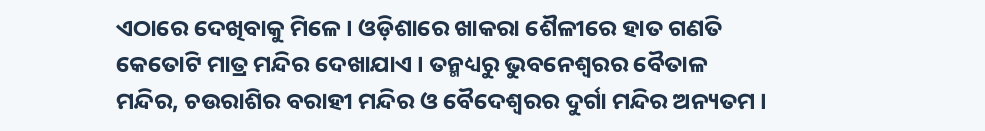ଏଠାରେ ଦେଖିବାକୁ ମିଳେ । ଓଡ଼ିଶାରେ ଖାକରା ଶୈଳୀରେ ହାତ ଗଣତି କେତୋଟି ମାତ୍ର ମନ୍ଦିର ଦେଖାଯାଏ । ତନ୍ମଧ୍ୟରୁ ଭୁବନେଶ୍ବରର ବୈତାଳ ମନ୍ଦିର, ଚଉରାଶିର ବରାହୀ ମନ୍ଦିର ଓ ବୈଦେଶ୍ୱରର ଦୁର୍ଗା ମନ୍ଦିର ଅନ୍ୟତମ ।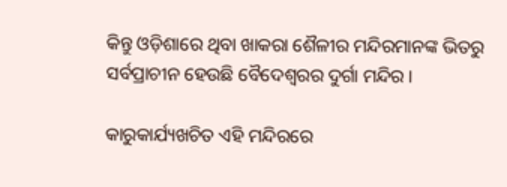କିନ୍ତୁ ଓଡ଼ିଶାରେ ଥିବା ଖାକରା ଶୈଳୀର ମନ୍ଦିରମାନଙ୍କ ଭିତରୁ ସର୍ବପ୍ରାଚୀନ ହେଉଛି ବୈଦେଶ୍ୱରର ଦୁର୍ଗା ମନ୍ଦିର ।

କାରୁକାର୍ଯ୍ୟଖଚିତ ଏହି ମନ୍ଦିରରେ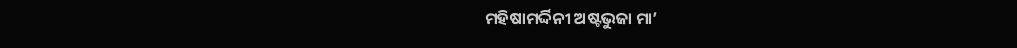ମହିଷାମର୍ଦ୍ଦିନୀ ଅଷ୍ଟଭୁଜା ମା’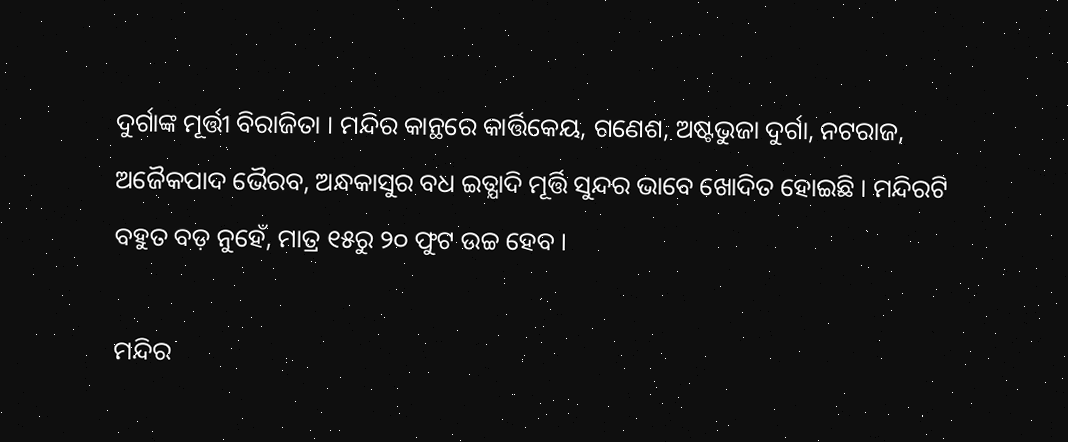ଦୁର୍ଗାଙ୍କ ମୂର୍ତ୍ତୀ ବିରାଜିତା । ମନ୍ଦିର କାନ୍ଥରେ କାର୍ତ୍ତିକେୟ, ଗଣେଶ, ଅଷ୍ଟଭୁଜା ଦୁର୍ଗା, ନଟରାଜ, ଅଜୈକପାଦ ଭୈରବ, ଅନ୍ଧକାସୁର ବଧ ଇତ୍ଯାଦି ମୂର୍ତ୍ତି ସୁନ୍ଦର ଭାବେ ଖୋଦିତ ହୋଇଛି । ମନ୍ଦିରଟି ବହୁତ ବଡ଼ ନୁହେଁ, ମାତ୍ର ୧୫ରୁ ୨୦ ଫୁଟ ଉଚ୍ଚ ହେବ ।

ମନ୍ଦିର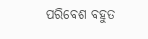ପରିବେଶ ବହୁତ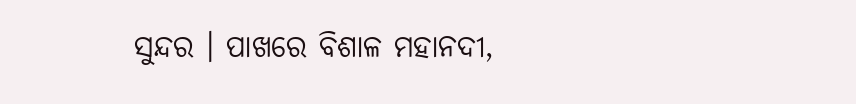ସୁନ୍ଦର । ପାଖରେ ବିଶାଳ ମହାନଦୀ,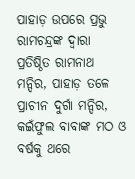ପାହାଡ଼ ଉପରେ ପ୍ରଭୁ ରାମଚନ୍ଦ୍ରଙ୍କ ଦ୍ଵାରା ପ୍ରତିଷ୍ଠିତ ରାମନାଥ ମନ୍ଦିର, ପାହାଡ଼ ତଳେ ପ୍ରାଚୀନ ଦୁର୍ଗା ମନ୍ଦିର, କଇଁଫୁଲ ବାବାଙ୍କ ମଠ ଓ ବର୍ଷକୁ ଥରେ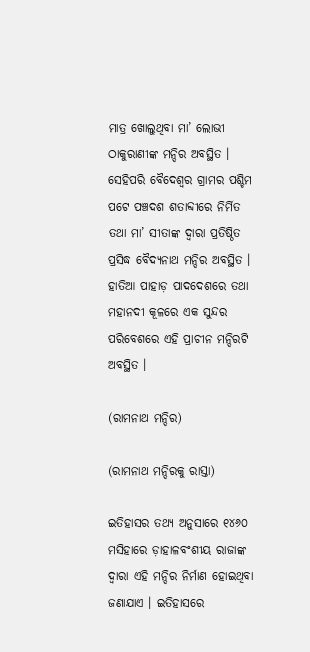ମାତ୍ର ଖୋଲୁଥିବା ମା’ ଲୋଭୀ ଠାକୁରାଣୀଙ୍କ ମନ୍ଦିର ଅବସ୍ଥିତ । ସେହିପରି ବୈଦେଶ୍ୱର ଗ୍ରାମର ପଶ୍ଚିମ ପଟେ ପଞ୍ଚଦଶ ଶତାବ୍ଦୀରେ ନିର୍ମିତ ତଥା ମା’ ସୀତାଙ୍କ ଦ୍ଵାରା ପ୍ରତିଷ୍ଠିତ ପ୍ରସିଦ୍ଧ ବୈଦ୍ୟନାଥ ମନ୍ଦିର ଅବସ୍ଥିତ । ହାତିଆ ପାହାଡ଼ ପାଦଦେଶରେ ତଥା ମହାନଦୀ କୂଳରେ ଏକ ସୁନ୍ଦର ପରିବେଶରେ ଏହି ପ୍ରାଚୀନ ମନ୍ଦିରଟି ଅବସ୍ଥିତ ।

(ରାମନାଥ ମନ୍ଦିର)

(ରାମନାଥ ମନ୍ଦିରକୁ ରାସ୍ତା)

ଇତିହାସର ତଥ୍ଯ ଅନୁସାରେ ୧୪୬୦ ମସିହାରେ ଡ଼ାହାଳବଂଶୀୟ ରାଜାଙ୍କ ଦ୍ଵାରା ଏହି ମନ୍ଦିର ନିର୍ମାଣ ହୋଇଥିବା ଜଣାଯାଏ । ଇତିହାସରେ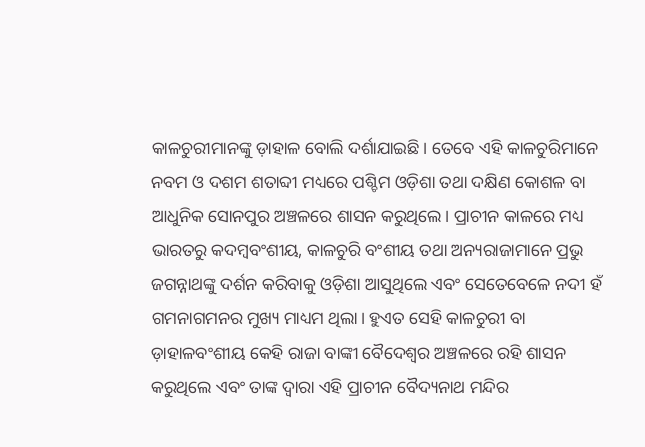କାଳଚୁରୀମାନଙ୍କୁ ଡ଼ାହାଳ ବୋଲି ଦର୍ଶାଯାଇଛି। ତେବେ ଏହି କାଳଚୁରିମାନେ ନବମ ଓ ଦଶମ ଶତାବ୍ଦୀ ମଧ୍ୟରେ ପଶ୍ଚିମ ଓଡ଼ିଶା ତଥା ଦକ୍ଷିଣ କୋଶଳ ବା ଆଧୁନିକ ସୋନପୁର ଅଞ୍ଚଳରେ ଶାସନ କରୁଥିଲେ। ପ୍ରାଚୀନ କାଳରେ ମଧ୍ୟ ଭାରତରୁ କଦମ୍ବବଂଶୀୟ, କାଳଚୁରି ବଂଶୀୟ ତଥା ଅନ୍ୟରାଜାମାନେ ପ୍ରଭୁ ଜଗନ୍ନାଥଙ୍କୁ ଦର୍ଶନ କରିବାକୁ ଓଡ଼ିଶା ଆସୁଥିଲେ ଏବଂ ସେତେବେଳେ ନଦୀ ହଁ ଗମନାଗମନର ମୁଖ୍ୟ ମାଧ୍ୟମ ଥିଲା। ହୁଏତ ସେହି କାଳଚୁରୀ ବା ଡ଼ାହାଳବଂଶୀୟ କେହି ରାଜା ବାଙ୍କୀ ବୈଦେଶ୍ୱର ଅଞ୍ଚଳରେ ରହି ଶାସନ କରୁଥିଲେ ଏବଂ ତାଙ୍କ ଦ୍ଵାରା ଏହି ପ୍ରାଚୀନ ବୈଦ୍ୟନାଥ ମନ୍ଦିର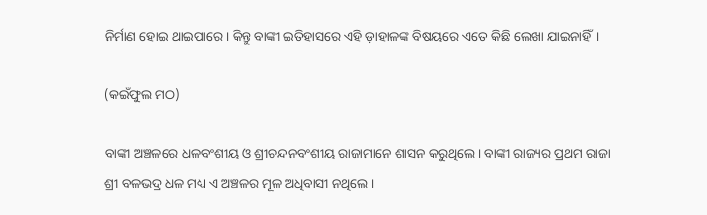ନିର୍ମାଣ ହୋଇ ଥାଇପାରେ। କିନ୍ତୁ ବାଙ୍କୀ ଇତିହାସରେ ଏହି ଡ଼ାହାଳଙ୍କ ବିଷୟରେ ଏତେ କିଛି ଲେଖା ଯାଇନାହିଁ।

(କଇଁଫୁଲ ମଠ)

ବାଙ୍କୀ ଅଞ୍ଚଳରେ ଧଳବଂଶୀୟ ଓ ଶ୍ରୀଚନ୍ଦନବଂଶୀୟ ରାଜାମାନେ ଶାସନ କରୁଥିଲେ। ବାଙ୍କୀ ରାଜ୍ୟର ପ୍ରଥମ ରାଜା ଶ୍ରୀ ବଳଭଦ୍ର ଧଳ ମଧ୍ୟ ଏ ଅଞ୍ଚଳର ମୂଳ ଅଧିବାସୀ ନଥିଲେ।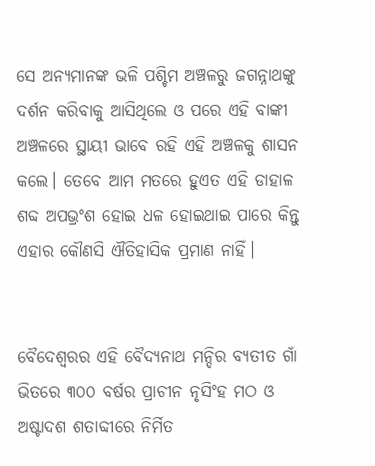ସେ ଅନ୍ୟମାନଙ୍କ ଭଳି ପଶ୍ଚିମ ଅଞ୍ଚଳରୁ ଜଗନ୍ନାଥଙ୍କୁ ଦର୍ଶନ କରିବାକୁ ଆସିଥିଲେ ଓ ପରେ ଏହି ବାଙ୍କୀ ଅଞ୍ଚଳରେ ସ୍ଥାୟୀ ଭାବେ ରହି ଏହି ଅଞ୍ଚଳକୁ ଶାସନ କଲେ। ତେବେ ଆମ ମତରେ ହୁଏତ ଏହି ଡାହାଳ ଶବ୍ଦ ଅପଭ୍ରଂଶ ହୋଇ ଧଳ ହୋଇଥାଇ ପାରେ କିନ୍ତୁ ଏହାର କୌଣସି ଐତିହାସିକ ପ୍ରମାଣ ନାହିଁ।


ବୈଦେଶ୍ୱରର ଏହି ବୈଦ୍ୟନାଥ ମନ୍ଦିର ବ୍ୟତୀତ ଗାଁ ଭିତରେ ୩୦୦ ବର୍ଷର ପ୍ରାଚୀନ ନୃସିଂହ ମଠ ଓ ଅଷ୍ଟାଦଶ ଶତାବ୍ଦୀରେ ନିର୍ମିତ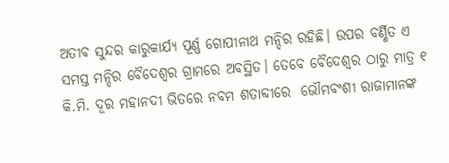ଅତୀବ ସୁନ୍ଦର କାରୁକାର୍ଯ୍ୟ ପୂର୍ଣ୍ଣ ଗୋପୀନାଥ ମନ୍ଦିର ରହିଛି। ଉପର ବର୍ଣ୍ଣିତ ଏ ସମସ୍ତ ମନ୍ଦିର ବୈଦେଶ୍ୱର ଗ୍ରାମରେ ଅବସ୍ଥିତ। ତେବେ ବୈଦେଶ୍ୱର ଠାରୁ ମାତ୍ର ୧ କି.ମି. ଦୂର ମହାନଦୀ ଭିତରେ ନବମ ଶତାବ୍ଦୀରେ  ଭୌମବଂଶୀ ରାଜାମାନଙ୍କ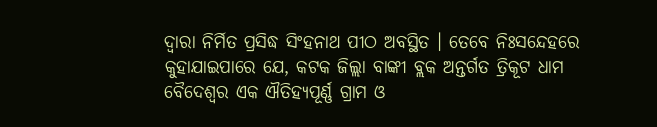ଦ୍ଵାରା ନିର୍ମିତ ପ୍ରସିଦ୍ଧ ସିଂହନାଥ ପୀଠ ଅବସ୍ଥିତ । ତେବେ ନିଃସନ୍ଦେହରେ କୁହାଯାଇପାରେ ଯେ, କଟକ ଜିଲ୍ଲା ବାଙ୍କୀ ବ୍ଲକ ଅନ୍ତର୍ଗତ ତ୍ରିକୂଟ ଧାମ ବୈଦେଶ୍ୱର ଏକ ଐତିହ୍ଯପୂର୍ଣ୍ଣ ଗ୍ରାମ ଓ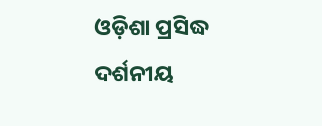ଓଡ଼ିଶା ପ୍ରସିଦ୍ଧ ଦର୍ଶନୀୟ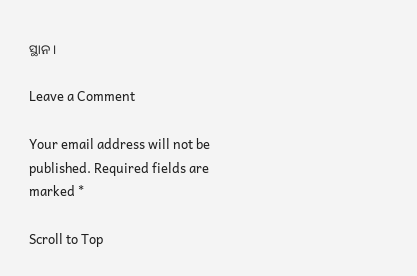ସ୍ଥାନ ।

Leave a Comment

Your email address will not be published. Required fields are marked *

Scroll to Top